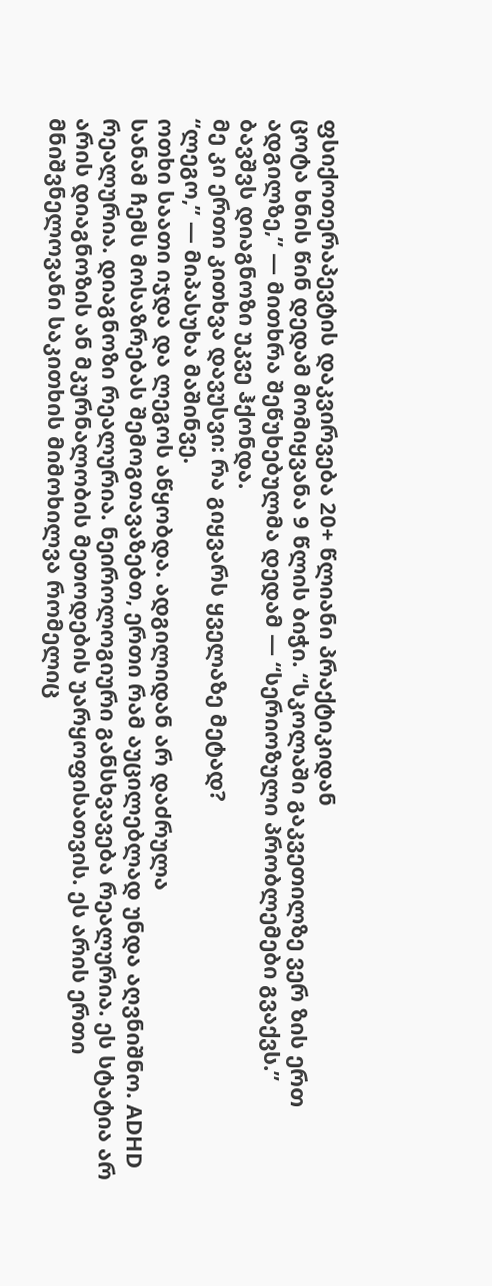ფსიქოთერაპევტის დაკვირვება 20+ წლიანი პრაქტიკიდან
ცოტა ხნის წინ დედამ მომიყვანა 9 წლის ბიჭი. “სკოლაში გაკვეთილზე ვერ ზის ერთ ადგილზე,” — მითხრა შეწუხებულმა დედამ — “სერიოზული პრობლემები გვაქვს.”
ბავშვს დიაგნოზი უკვე ჰქონდა.
მე კი ერთი კითხვა დავუსვი: რა გიყვარს ყველაზე მეტად?
“ლეგო,” — მიპასუხა მაშინვე.
ოთხი საათი იჯდა და ლეგოს აწყობდა. ადგილიდან არ დაძრულა
სანამ ჩემს მოსაზრებას შემოგთავაზებთ, ერთი რამ აუცილებლად უნდა აღვნიშნო. ADHD რეალურია. დიაგნოზი რეალურია. ნეიროლოგიური განსხვავება რეალურია. ეს სტატია არ არის დიაგნოზის ან მკურნალობის მეთოდების უარყოფისათვის. ეს არის ერთი მნიშვნელოვანი საკითხის მიმოხილვა რომელიც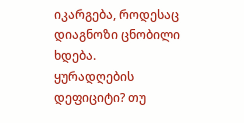იკარგება, როდესაც დიაგნოზი ცნობილი ხდება.
ყურადღების დეფიციტი? თუ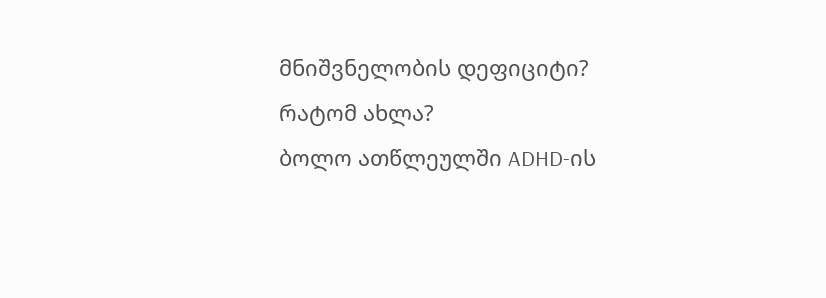მნიშვნელობის დეფიციტი?
რატომ ახლა?
ბოლო ათწლეულში ADHD-ის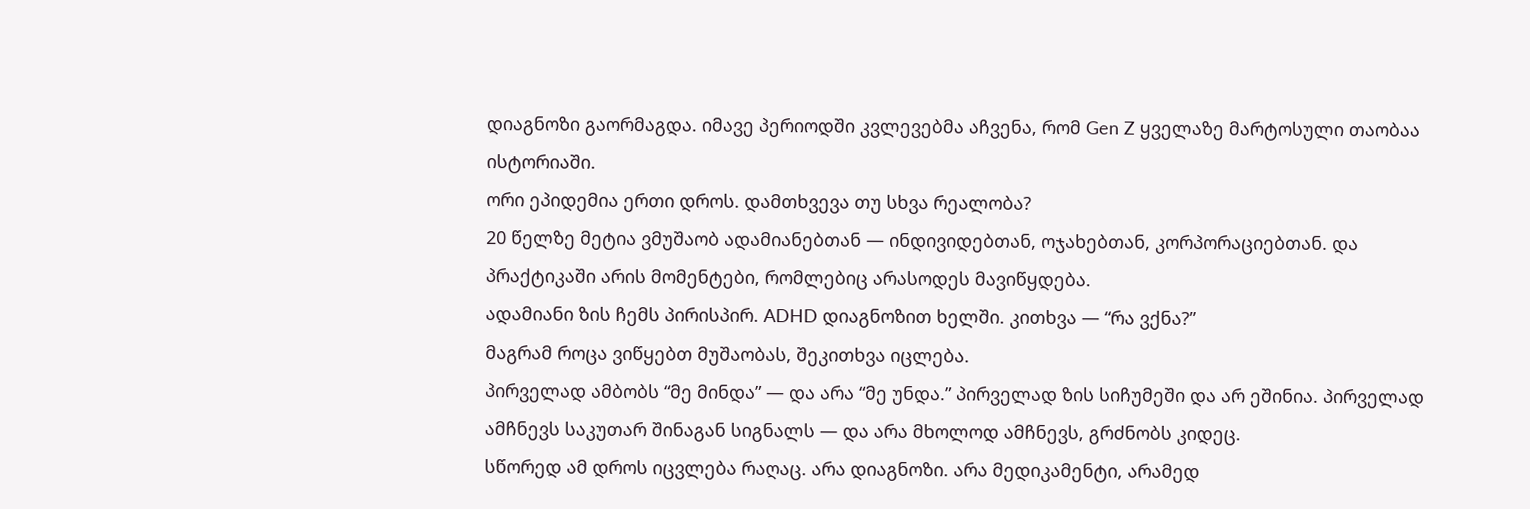დიაგნოზი გაორმაგდა. იმავე პერიოდში კვლევებმა აჩვენა, რომ Gen Z ყველაზე მარტოსული თაობაა ისტორიაში.
ორი ეპიდემია ერთი დროს. დამთხვევა თუ სხვა რეალობა?
20 წელზე მეტია ვმუშაობ ადამიანებთან — ინდივიდებთან, ოჯახებთან, კორპორაციებთან. და პრაქტიკაში არის მომენტები, რომლებიც არასოდეს მავიწყდება.
ადამიანი ზის ჩემს პირისპირ. ADHD დიაგნოზით ხელში. კითხვა — “რა ვქნა?”
მაგრამ როცა ვიწყებთ მუშაობას, შეკითხვა იცლება.
პირველად ამბობს “მე მინდა” — და არა “მე უნდა.” პირველად ზის სიჩუმეში და არ ეშინია. პირველად ამჩნევს საკუთარ შინაგან სიგნალს — და არა მხოლოდ ამჩნევს, გრძნობს კიდეც.
სწორედ ამ დროს იცვლება რაღაც. არა დიაგნოზი. არა მედიკამენტი, არამედ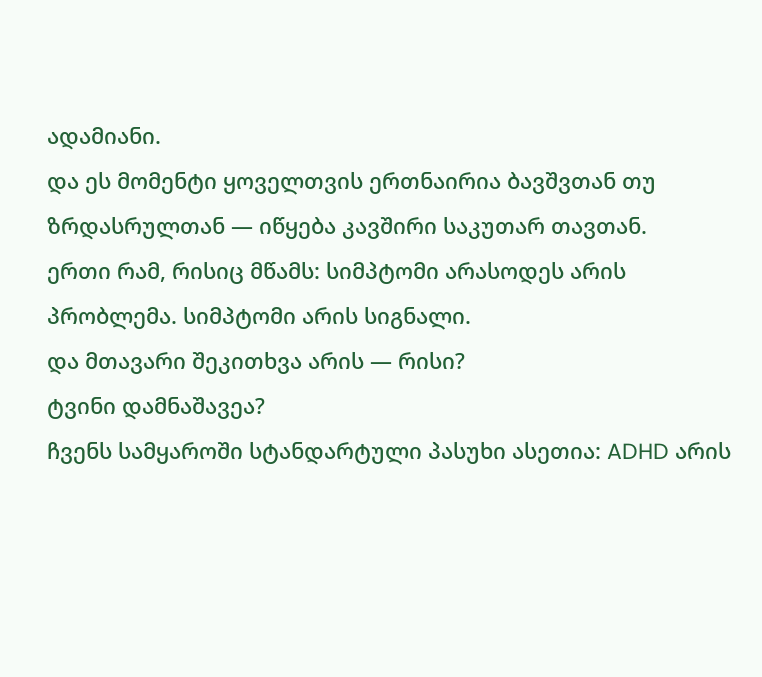ადამიანი.
და ეს მომენტი ყოველთვის ერთნაირია ბავშვთან თუ ზრდასრულთან — იწყება კავშირი საკუთარ თავთან.
ერთი რამ, რისიც მწამს: სიმპტომი არასოდეს არის პრობლემა. სიმპტომი არის სიგნალი.
და მთავარი შეკითხვა არის — რისი?
ტვინი დამნაშავეა?
ჩვენს სამყაროში სტანდარტული პასუხი ასეთია: ADHD არის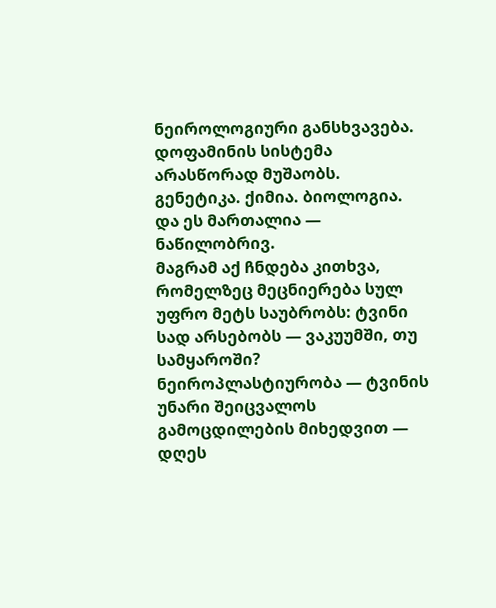ნეიროლოგიური განსხვავება. დოფამინის სისტემა არასწორად მუშაობს. გენეტიკა. ქიმია. ბიოლოგია. და ეს მართალია — ნაწილობრივ.
მაგრამ აქ ჩნდება კითხვა, რომელზეც მეცნიერება სულ უფრო მეტს საუბრობს: ტვინი სად არსებობს — ვაკუუმში, თუ სამყაროში?
ნეიროპლასტიურობა — ტვინის უნარი შეიცვალოს გამოცდილების მიხედვით — დღეს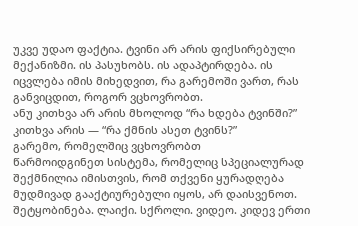უკვე უდაო ფაქტია. ტვინი არ არის ფიქსირებული მექანიზმი. ის პასუხობს. ის ადაპტირდება. ის იცვლება იმის მიხედვით, რა გარემოში ვართ, რას განვიცდით, როგორ ვცხოვრობთ.
ანუ კითხვა არ არის მხოლოდ “რა ხდება ტვინში?”
კითხვა არის — “რა ქმნის ასეთ ტვინს?”
გარემო, რომელშიც ვცხოვრობთ
წარმოიდგინეთ სისტემა, რომელიც სპეციალურად შექმნილია იმისთვის, რომ თქვენი ყურადღება მუდმივად გააქტიურებული იყოს, არ დაისვენოთ.
შეტყობინება. ლაიქი. სქროლი. ვიდეო. კიდევ ერთი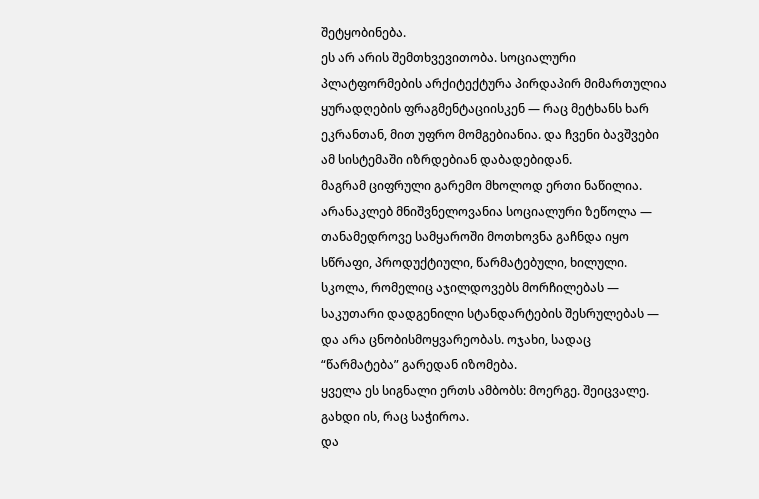შეტყობინება.
ეს არ არის შემთხვევითობა. სოციალური პლატფორმების არქიტექტურა პირდაპირ მიმართულია ყურადღების ფრაგმენტაციისკენ — რაც მეტხანს ხარ ეკრანთან, მით უფრო მომგებიანია. და ჩვენი ბავშვები ამ სისტემაში იზრდებიან დაბადებიდან.
მაგრამ ციფრული გარემო მხოლოდ ერთი ნაწილია.
არანაკლებ მნიშვნელოვანია სოციალური ზეწოლა — თანამედროვე სამყაროში მოთხოვნა გაჩნდა იყო სწრაფი, პროდუქტიული, წარმატებული, ხილული. სკოლა, რომელიც აჯილდოვებს მორჩილებას — საკუთარი დადგენილი სტანდარტების შესრულებას — და არა ცნობისმოყვარეობას. ოჯახი, სადაც “წარმატება” გარედან იზომება.
ყველა ეს სიგნალი ერთს ამბობს: მოერგე. შეიცვალე. გახდი ის, რაც საჭიროა.
და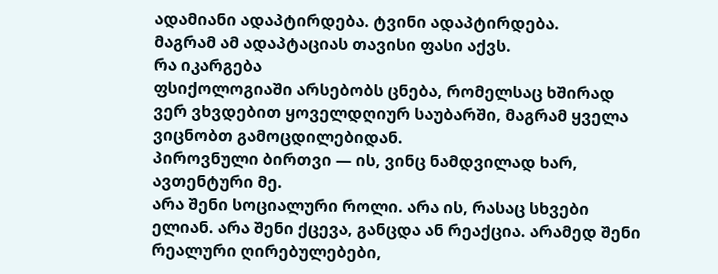ადამიანი ადაპტირდება. ტვინი ადაპტირდება.
მაგრამ ამ ადაპტაციას თავისი ფასი აქვს.
რა იკარგება
ფსიქოლოგიაში არსებობს ცნება, რომელსაც ხშირად ვერ ვხვდებით ყოველდღიურ საუბარში, მაგრამ ყველა ვიცნობთ გამოცდილებიდან.
პიროვნული ბირთვი — ის, ვინც ნამდვილად ხარ, ავთენტური მე.
არა შენი სოციალური როლი. არა ის, რასაც სხვები ელიან. არა შენი ქცევა, განცდა ან რეაქცია. არამედ შენი რეალური ღირებულებები,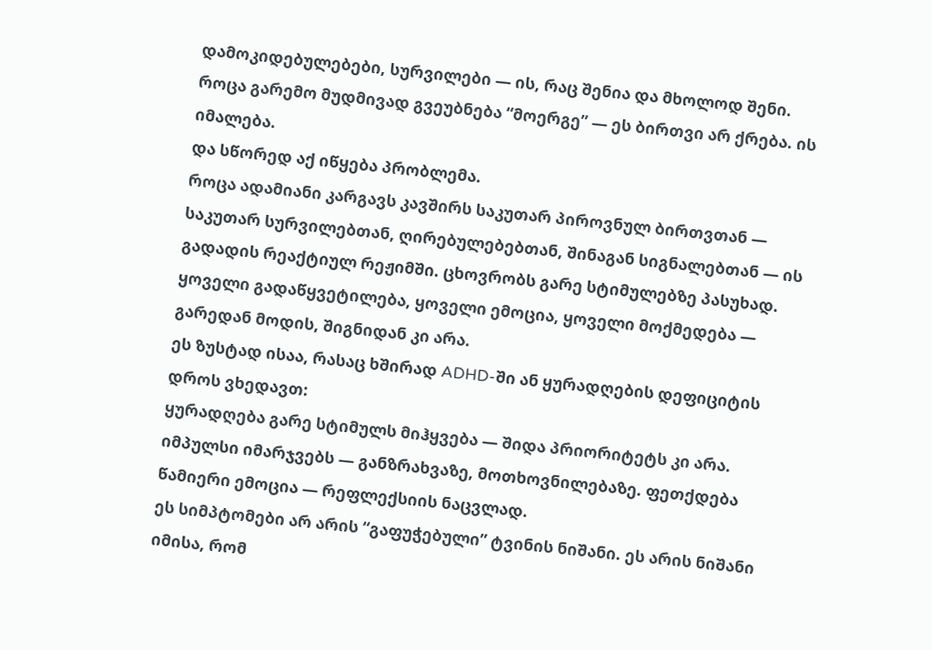დამოკიდებულებები, სურვილები — ის, რაც შენია და მხოლოდ შენი.
როცა გარემო მუდმივად გვეუბნება “მოერგე” — ეს ბირთვი არ ქრება. ის იმალება.
და სწორედ აქ იწყება პრობლემა.
როცა ადამიანი კარგავს კავშირს საკუთარ პიროვნულ ბირთვთან — საკუთარ სურვილებთან, ღირებულებებთან, შინაგან სიგნალებთან — ის გადადის რეაქტიულ რეჟიმში. ცხოვრობს გარე სტიმულებზე პასუხად. ყოველი გადაწყვეტილება, ყოველი ემოცია, ყოველი მოქმედება — გარედან მოდის, შიგნიდან კი არა.
ეს ზუსტად ისაა, რასაც ხშირად ADHD-ში ან ყურადღების დეფიციტის დროს ვხედავთ:
ყურადღება გარე სტიმულს მიჰყვება — შიდა პრიორიტეტს კი არა. იმპულსი იმარჯვებს — განზრახვაზე, მოთხოვნილებაზე. ფეთქდება წამიერი ემოცია — რეფლექსიის ნაცვლად.
ეს სიმპტომები არ არის “გაფუჭებული” ტვინის ნიშანი. ეს არის ნიშანი იმისა, რომ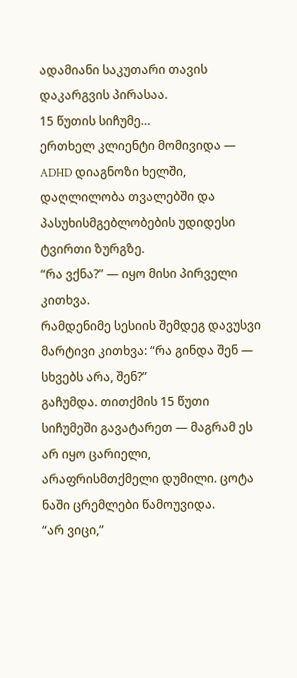ადამიანი საკუთარი თავის დაკარგვის პირასაა.
15 წუთის სიჩუმე…
ერთხელ კლიენტი მომივიდა — ADHD დიაგნოზი ხელში, დაღლილობა თვალებში და პასუხისმგებლობების უდიდესი ტვირთი ზურგზე.
“რა ვქნა?” — იყო მისი პირველი კითხვა.
რამდენიმე სესიის შემდეგ დავუსვი მარტივი კითხვა: “რა გინდა შენ — სხვებს არა, შენ?”
გაჩუმდა. თითქმის 15 წუთი სიჩუმეში გავატარეთ — მაგრამ ეს არ იყო ცარიელი, არაფრისმთქმელი დუმილი. ცოტა ნაში ცრემლები წამოუვიდა.
“არ ვიცი,”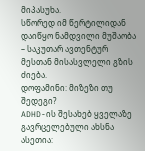მიპასუხა.
სწორედ იმ წერტილიდან დაიწყო ნამდვილი მუშაობა – საკუთარ ავთენტურ მესთან მისასვლელი გზის ძიება.
დოფამინი: მიზეზი თუ შედეგი?
ADHD-ის შესახებ ყველაზე გავრცელებული ახსნა ასეთია: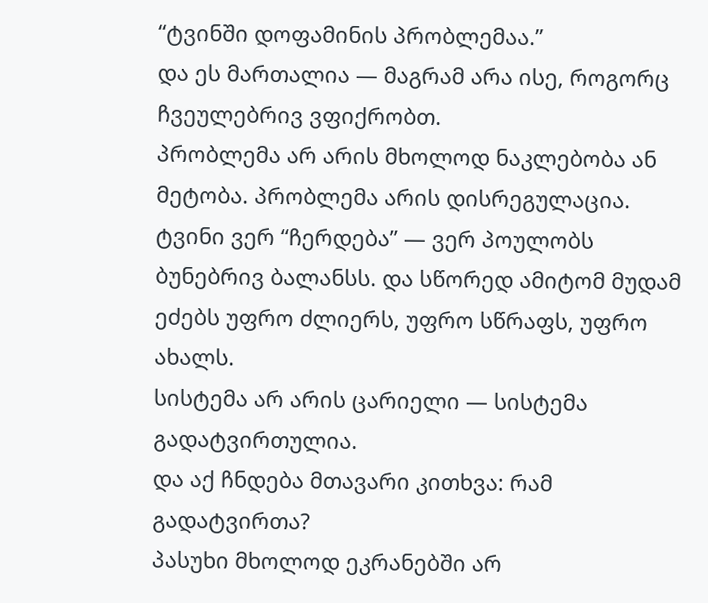“ტვინში დოფამინის პრობლემაა.”
და ეს მართალია — მაგრამ არა ისე, როგორც ჩვეულებრივ ვფიქრობთ.
პრობლემა არ არის მხოლოდ ნაკლებობა ან მეტობა. პრობლემა არის დისრეგულაცია. ტვინი ვერ “ჩერდება” — ვერ პოულობს ბუნებრივ ბალანსს. და სწორედ ამიტომ მუდამ ეძებს უფრო ძლიერს, უფრო სწრაფს, უფრო ახალს.
სისტემა არ არის ცარიელი — სისტემა გადატვირთულია.
და აქ ჩნდება მთავარი კითხვა: რამ გადატვირთა?
პასუხი მხოლოდ ეკრანებში არ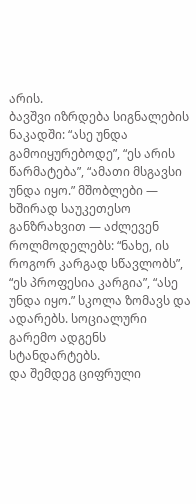არის.
ბავშვი იზრდება სიგნალების ნაკადში: “ასე უნდა გამოიყურებოდე”, “ეს არის წარმატება”, “ამათი მსგავსი უნდა იყო.” მშობლები — ხშირად საუკეთესო განზრახვით — აძლევენ როლმოდელებს: “ნახე, ის როგორ კარგად სწავლობს”, “ეს პროფესია კარგია”, “ასე უნდა იყო.” სკოლა ზომავს და ადარებს. სოციალური გარემო ადგენს სტანდარტებს.
და შემდეგ ციფრული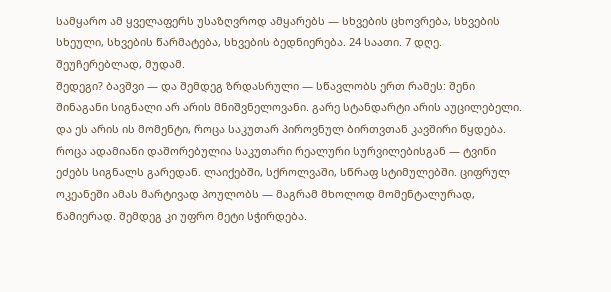სამყარო ამ ყველაფერს უსაზღვროდ ამყარებს — სხვების ცხოვრება, სხვების სხეული, სხვების წარმატება, სხვების ბედნიერება. 24 საათი. 7 დღე. შეუჩერებლად, მუდამ.
შედეგი? ბავშვი — და შემდეგ ზრდასრული — სწავლობს ერთ რამეს: შენი შინაგანი სიგნალი არ არის მნიშვნელოვანი. გარე სტანდარტი არის აუცილებელი.
და ეს არის ის მომენტი, როცა საკუთარ პიროვნულ ბირთვთან კავშირი წყდება.
როცა ადამიანი დაშორებულია საკუთარი რეალური სურვილებისგან — ტვინი ეძებს სიგნალს გარედან. ლაიქებში, სქროლვაში, სწრაფ სტიმულებში. ციფრულ ოკეანეში ამას მარტივად პოულობს — მაგრამ მხოლოდ მომენტალურად, წამიერად. შემდეგ კი უფრო მეტი სჭირდება.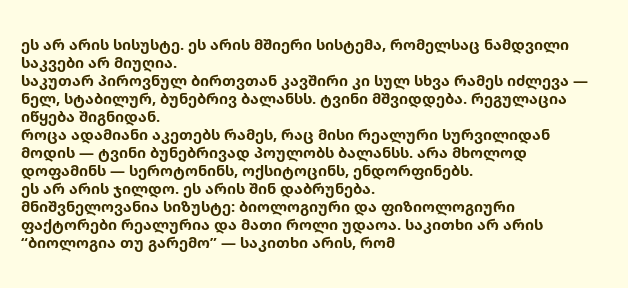ეს არ არის სისუსტე. ეს არის მშიერი სისტემა, რომელსაც ნამდვილი საკვები არ მიუღია.
საკუთარ პიროვნულ ბირთვთან კავშირი კი სულ სხვა რამეს იძლევა — ნელ, სტაბილურ, ბუნებრივ ბალანსს. ტვინი მშვიდდება. რეგულაცია იწყება შიგნიდან.
როცა ადამიანი აკეთებს რამეს, რაც მისი რეალური სურვილიდან მოდის — ტვინი ბუნებრივად პოულობს ბალანსს. არა მხოლოდ დოფამინს — სეროტონინს, ოქსიტოცინს, ენდორფინებს.
ეს არ არის ჯილდო. ეს არის შინ დაბრუნება.
მნიშვნელოვანია სიზუსტე: ბიოლოგიური და ფიზიოლოგიური ფაქტორები რეალურია და მათი როლი უდაოა. საკითხი არ არის “ბიოლოგია თუ გარემო” — საკითხი არის, რომ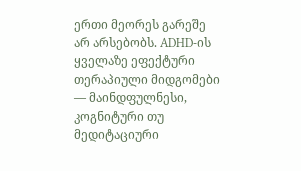ერთი მეორეს გარეშე არ არსებობს. ADHD-ის ყველაზე ეფექტური თერაპიული მიდგომები — მაინდფულნესი, კოგნიტური თუ მედიტაციური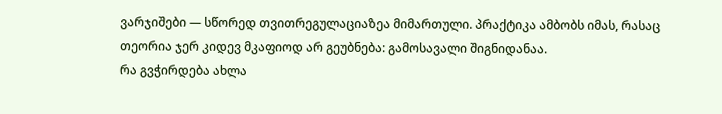ვარჯიშები — სწორედ თვითრეგულაციაზეა მიმართული. პრაქტიკა ამბობს იმას, რასაც თეორია ჯერ კიდევ მკაფიოდ არ გეუბნება: გამოსავალი შიგნიდანაა.
რა გვჭირდება ახლა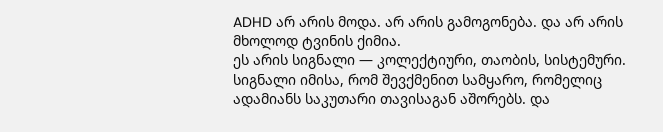ADHD არ არის მოდა. არ არის გამოგონება. და არ არის მხოლოდ ტვინის ქიმია.
ეს არის სიგნალი — კოლექტიური, თაობის, სისტემური.
სიგნალი იმისა, რომ შევქმენით სამყარო, რომელიც ადამიანს საკუთარი თავისაგან აშორებს. და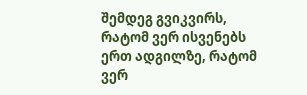შემდეგ გვიკვირს, რატომ ვერ ისვენებს ერთ ადგილზე, რატომ ვერ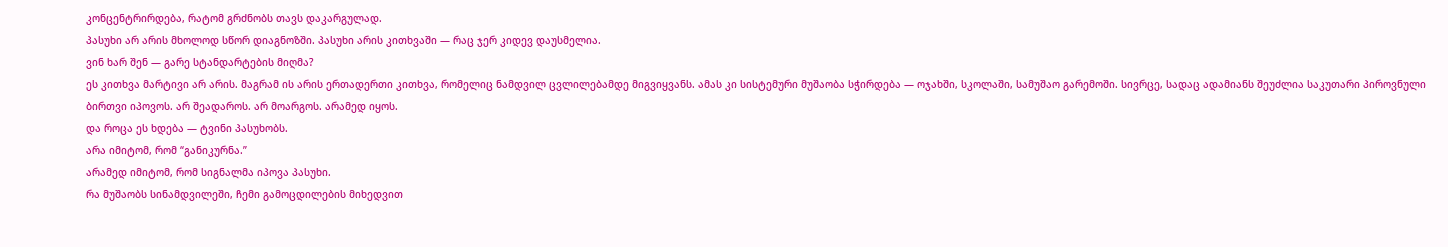კონცენტრირდება, რატომ გრძნობს თავს დაკარგულად.
პასუხი არ არის მხოლოდ სწორ დიაგნოზში. პასუხი არის კითხვაში — რაც ჯერ კიდევ დაუსმელია.
ვინ ხარ შენ — გარე სტანდარტების მიღმა?
ეს კითხვა მარტივი არ არის. მაგრამ ის არის ერთადერთი კითხვა, რომელიც ნამდვილ ცვლილებამდე მიგვიყვანს. ამას კი სისტემური მუშაობა სჭირდება — ოჯახში, სკოლაში, სამუშაო გარემოში. სივრცე, სადაც ადამიანს შეუძლია საკუთარი პიროვნული ბირთვი იპოვოს. არ შეადაროს. არ მოარგოს. არამედ იყოს.
და როცა ეს ხდება — ტვინი პასუხობს.
არა იმიტომ, რომ “განიკურნა.”
არამედ იმიტომ, რომ სიგნალმა იპოვა პასუხი.
რა მუშაობს სინამდვილეში, ჩემი გამოცდილების მიხედვით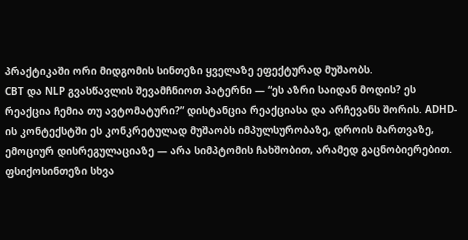პრაქტიკაში ორი მიდგომის სინთეზი ყველაზე ეფექტურად მუშაობს.
CBT და NLP გვასწავლის შევამჩნიოთ პატერნი — “ეს აზრი საიდან მოდის? ეს რეაქცია ჩემია თუ ავტომატური?” დისტანცია რეაქციასა და არჩევანს შორის. ADHD-ის კონტექსტში ეს კონკრეტულად მუშაობს იმპულსურობაზე, დროის მართვაზე, ემოციურ დისრეგულაციაზე — არა სიმპტომის ჩახშობით, არამედ გაცნობიერებით.
ფსიქოსინთეზი სხვა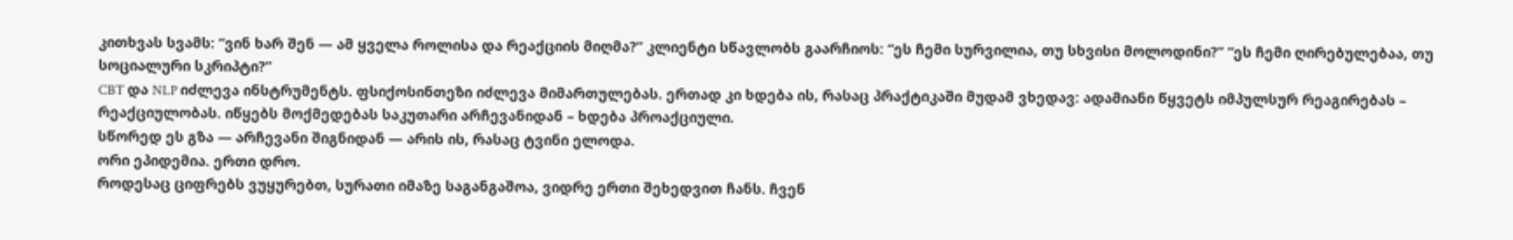კითხვას სვამს: “ვინ ხარ შენ — ამ ყველა როლისა და რეაქციის მიღმა?” კლიენტი სწავლობს გაარჩიოს: “ეს ჩემი სურვილია, თუ სხვისი მოლოდინი?” “ეს ჩემი ღირებულებაა, თუ სოციალური სკრიპტი?”
CBT და NLP იძლევა ინსტრუმენტს. ფსიქოსინთეზი იძლევა მიმართულებას. ერთად კი ხდება ის, რასაც პრაქტიკაში მუდამ ვხედავ: ადამიანი წყვეტს იმპულსურ რეაგირებას – რეაქციულობას. იწყებს მოქმედებას საკუთარი არჩევანიდან – ხდება პროაქციული.
სწორედ ეს გზა — არჩევანი შიგნიდან — არის ის, რასაც ტვინი ელოდა.
ორი ეპიდემია. ერთი დრო.
როდესაც ციფრებს ვუყურებთ, სურათი იმაზე საგანგაშოა, ვიდრე ერთი შეხედვით ჩანს. ჩვენ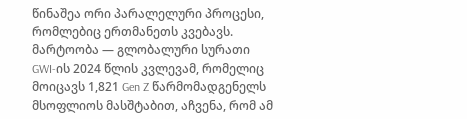წინაშეა ორი პარალელური პროცესი, რომლებიც ერთმანეთს კვებავს.
მარტოობა — გლობალური სურათი
GWI-ის 2024 წლის კვლევამ, რომელიც მოიცავს 1,821 Gen Z წარმომადგენელს მსოფლიოს მასშტაბით, აჩვენა, რომ ამ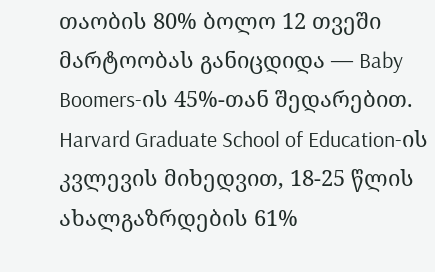თაობის 80% ბოლო 12 თვეში მარტოობას განიცდიდა — Baby Boomers-ის 45%-თან შედარებით. Harvard Graduate School of Education-ის კვლევის მიხედვით, 18-25 წლის ახალგაზრდების 61%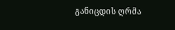განიცდის ღრმა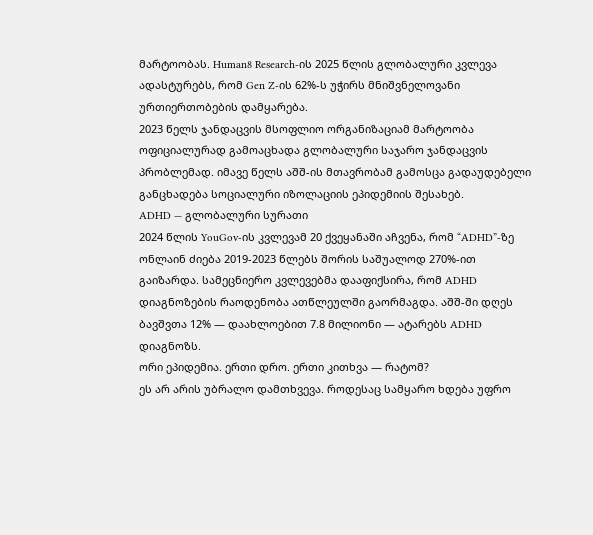მარტოობას. Human8 Research-ის 2025 წლის გლობალური კვლევა ადასტურებს, რომ Gen Z-ის 62%-ს უჭირს მნიშვნელოვანი ურთიერთობების დამყარება.
2023 წელს ჯანდაცვის მსოფლიო ორგანიზაციამ მარტოობა ოფიციალურად გამოაცხადა გლობალური საჯარო ჯანდაცვის პრობლემად. იმავე წელს აშშ-ის მთავრობამ გამოსცა გადაუდებელი განცხადება სოციალური იზოლაციის ეპიდემიის შესახებ.
ADHD — გლობალური სურათი
2024 წლის YouGov-ის კვლევამ 20 ქვეყანაში აჩვენა, რომ “ADHD”-ზე ონლაინ ძიება 2019-2023 წლებს შორის საშუალოდ 270%-ით გაიზარდა. სამეცნიერო კვლევებმა დააფიქსირა, რომ ADHD დიაგნოზების რაოდენობა ათწლეულში გაორმაგდა. აშშ-ში დღეს ბავშვთა 12% — დაახლოებით 7.8 მილიონი — ატარებს ADHD დიაგნოზს.
ორი ეპიდემია. ერთი დრო. ერთი კითხვა — რატომ?
ეს არ არის უბრალო დამთხვევა. როდესაც სამყარო ხდება უფრო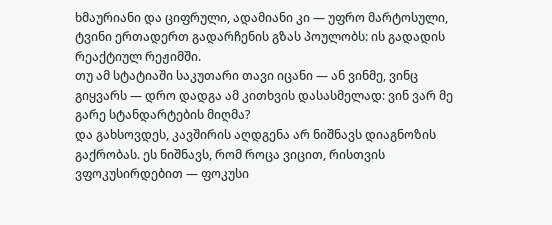ხმაურიანი და ციფრული, ადამიანი კი — უფრო მარტოსული, ტვინი ერთადერთ გადარჩენის გზას პოულობს: ის გადადის რეაქტიულ რეჟიმში.
თუ ამ სტატიაში საკუთარი თავი იცანი — ან ვინმე, ვინც გიყვარს — დრო დადგა ამ კითხვის დასასმელად: ვინ ვარ მე გარე სტანდარტების მიღმა?
და გახსოვდეს, კავშირის აღდგენა არ ნიშნავს დიაგნოზის გაქრობას. ეს ნიშნავს, რომ როცა ვიცით, რისთვის ვფოკუსირდებით — ფოკუსი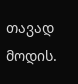თავად მოდის.